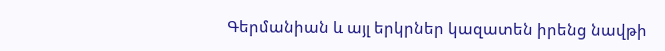Գերմանիան և այլ երկրներ կազատեն իրենց նավթի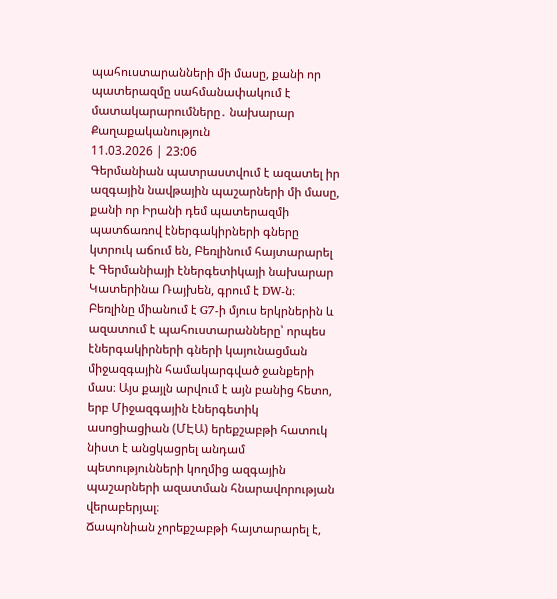պահուստարանների մի մասը, քանի որ պատերազմը սահմանափակում է մատակարարումները․ նախարար
Քաղաքականություն
11.03.2026 | 23:06
Գերմանիան պատրաստվում է ազատել իր ազգային նավթային պաշարների մի մասը, քանի որ Իրանի դեմ պատերազմի պատճառով էներգակիրների գները կտրուկ աճում են, Բեռլինում հայտարարել է Գերմանիայի էներգետիկայի նախարար Կատերինա Ռայխեն, գրում է DW-ն։
Բեռլինը միանում է G7-ի մյուս երկրներին և ազատում է պահուստարանները՝ որպես էներգակիրների գների կայունացման միջազգային համակարգված ջանքերի մաս։ Այս քայլն արվում է այն բանից հետո, երբ Միջազգային էներգետիկ ասոցիացիան (ՄԷԱ) երեքշաբթի հատուկ նիստ է անցկացրել անդամ պետությունների կողմից ազգային պաշարների ազատման հնարավորության վերաբերյալ։
Ճապոնիան չորեքշաբթի հայտարարել է,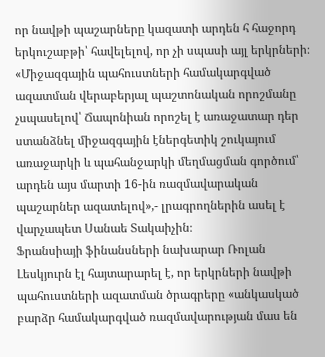որ նավթի պաշարները կազատի արդեն հ հաջորդ երկուշաբթի՝ հավելելով, որ չի սպասի այլ երկրների։
«Միջազգային պահուստների համակարգված ազատման վերաբերյալ պաշտոնական որոշմանը չսպասելով՝ Ճապոնիան որոշել է առաջատար դեր ստանձնել միջազգային էներգետիկ շուկայում առաջարկի և պահանջարկի մեղմացման գործում՝ արդեն այս մարտի 16-ին ռազմավարական պաշարներ ազատելով»,- լրագրողներին ասել է վարչապետ Սանաե Տակաիչին։
Ֆրանսիայի ֆինանսների նախարար Ռոլան Լեսկյուրն էլ հայտարարել է, որ երկրների նավթի պահուստների ազատման ծրագրերը «անկասկած բարձր համակարգված ռազմավարության մաս են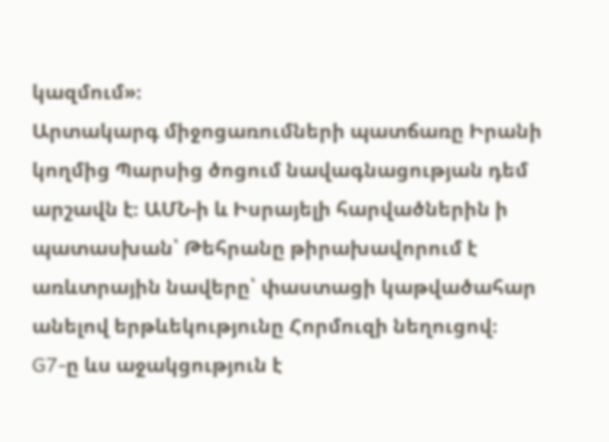կազմում»։
Արտակարգ միջոցառումների պատճառը Իրանի կողմից Պարսից ծոցում նավագնացության դեմ արշավն է։ ԱՄՆ-ի և Իսրայելի հարվածներին ի պատասխան՝ Թեհրանը թիրախավորում է առևտրային նավերը՝ փաստացի կաթվածահար անելով երթևեկությունը Հորմուզի նեղուցով։
G7-ը ևս աջակցություն է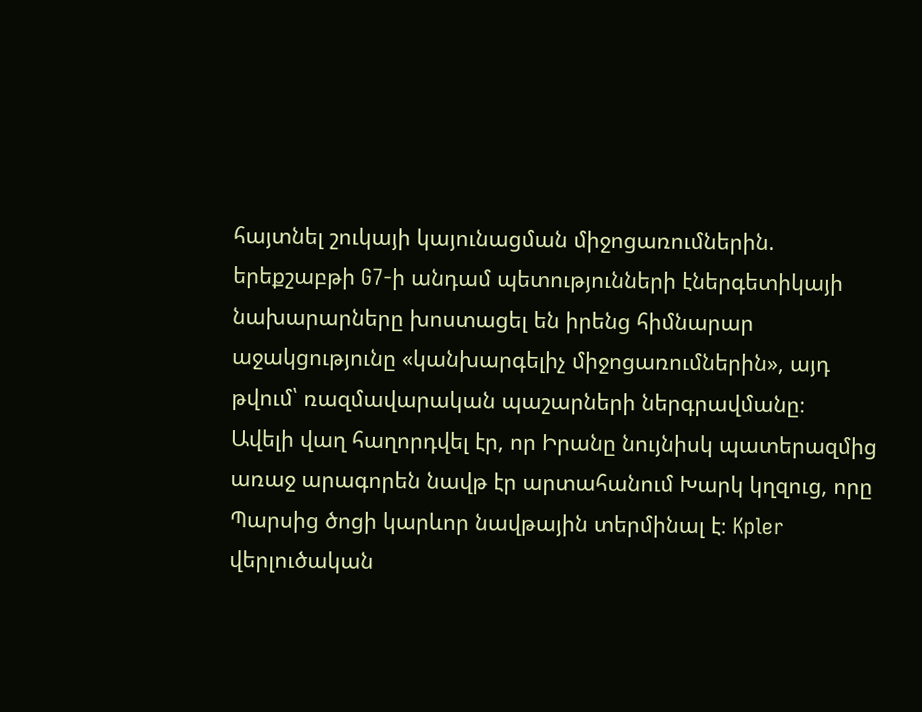հայտնել շուկայի կայունացման միջոցառումներին. երեքշաբթի G7-ի անդամ պետությունների էներգետիկայի նախարարները խոստացել են իրենց հիմնարար աջակցությունը «կանխարգելիչ միջոցառումներին», այդ թվում՝ ռազմավարական պաշարների ներգրավմանը։
Ավելի վաղ հաղորդվել էր, որ Իրանը նույնիսկ պատերազմից առաջ արագորեն նավթ էր արտահանում Խարկ կղզուց, որը Պարսից ծոցի կարևոր նավթային տերմինալ է։ Kpler վերլուծական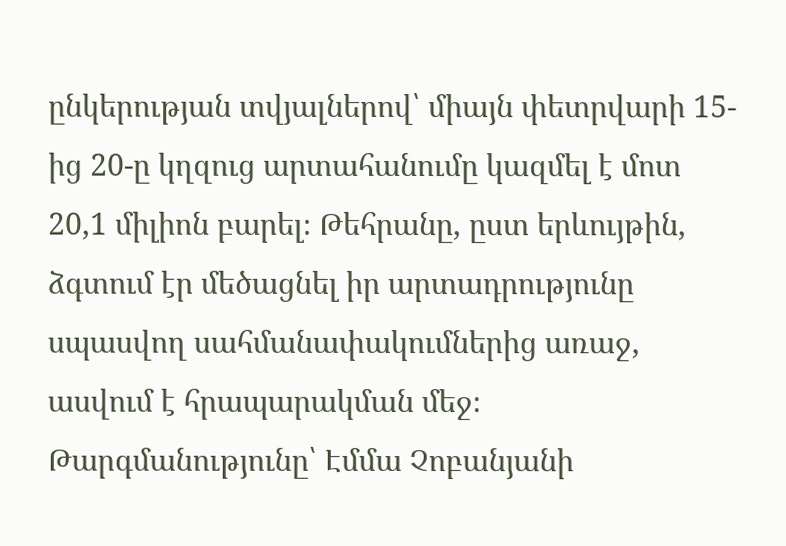ընկերության տվյալներով՝ միայն փետրվարի 15-ից 20-ը կղզուց արտահանումը կազմել է մոտ 20,1 միլիոն բարել։ Թեհրանը, ըստ երևույթին, ձգտում էր մեծացնել իր արտադրությունը սպասվող սահմանափակումներից առաջ, ասվում է հրապարակման մեջ։
Թարգմանությունը՝ Էմմա Չոբանյանի